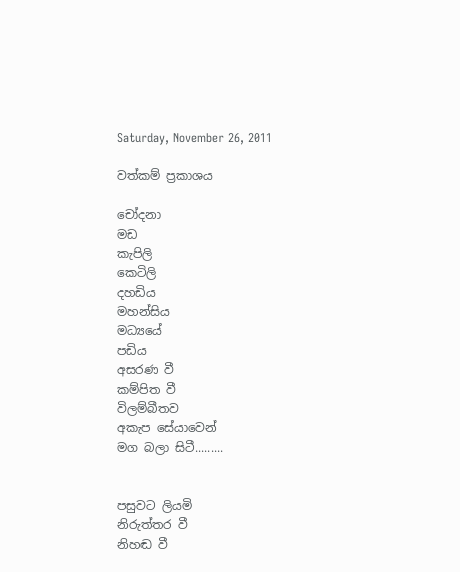Saturday, November 26, 2011

වත්කම් ප්‍රකාශය

චෝදනා
මඩ
කැපිලි
කෙටිලි
දහඩිය
මහන්සිය
මධ්‍යයේ
පඩිය
අසරණ වී
කම්පිත වී
විලම්බීතව
අකැප සේයාවෙන්
මග බලා සිටී.........


පසුවට ලියමි
නිරුත්තර වී
නිහඬ වී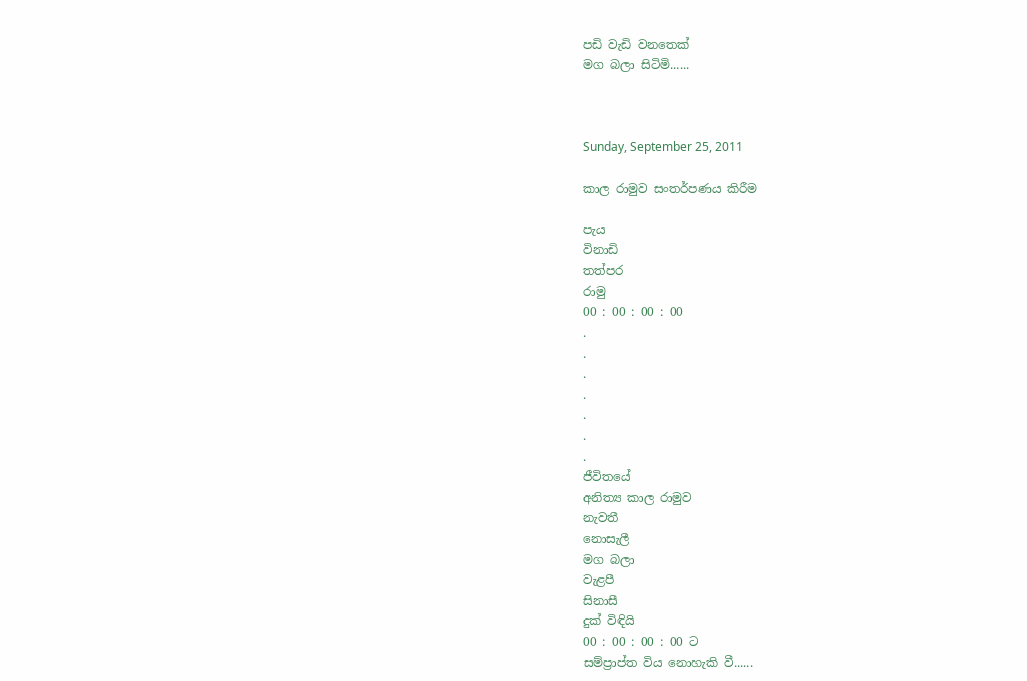පඩි වැඩි වනතෙක්
මග බලා සිටිමි......



Sunday, September 25, 2011

කාල රාමුව සංතර්පණය කිරීම

පැය
විනාඩි
තත්පර
රාමු
00 : 00 : 00 : 00
.
.
.
.
.
.
.
ජීවිතයේ
අනිත්‍ය කාල රාමුව
නැවතී
නොසැලී
මග බලා
වැළපී
සිනාසී
දුක් විඳියි
00 : 00 : 00 : 00 ට
සම්ප්‍රාප්ත විය නොහැකි වී......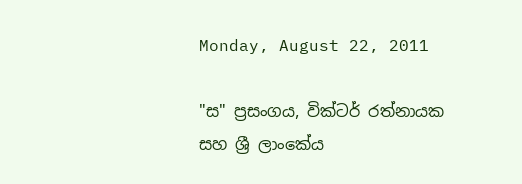Monday, August 22, 2011

"ස" ප්‍රසංගය, වික්ටර් රත්නායක සහ ශ්‍රී ලාංකේය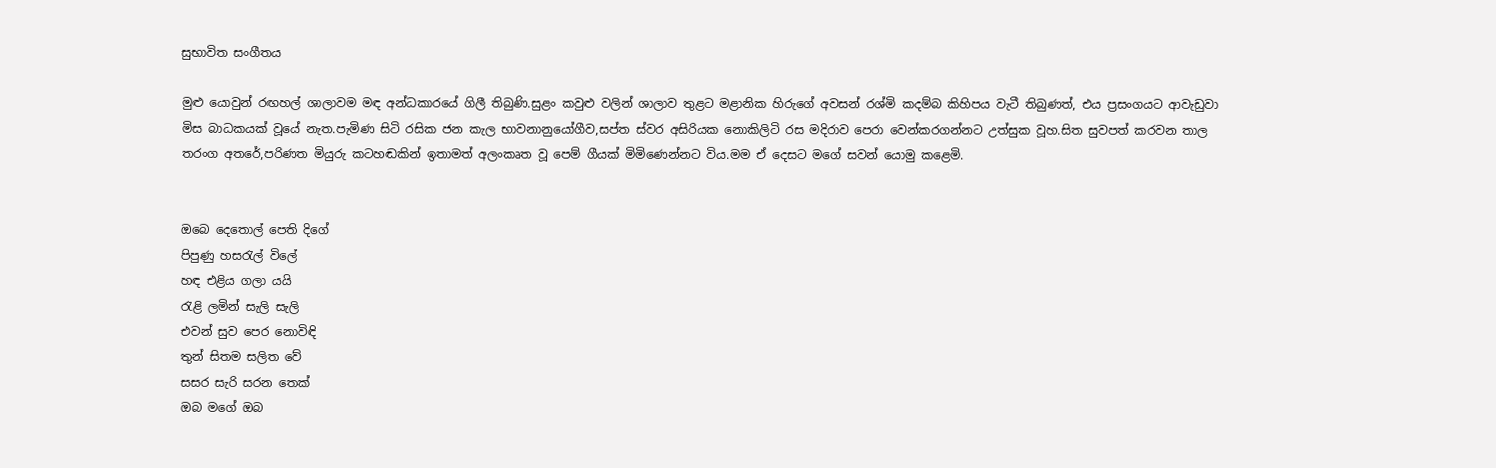සුභාවිත සංගීතය

මුළු යොවුන් රඟහල් ශාලාවම මඳ අන්ධකාරයේ ගිලී තිබුණි.සුළං කවුළු වලින් ශාලාව තුළට මළානික හිරුගේ අවසන් රශ්මි කදම්බ කිහිපය වැටී තිබුණත්, එය ප්‍රසංගයට ආවැඩුවා මිස බාධකයක් වූයේ නැත.පැමිණ සිටි රසික ජන කැල භාවනානුයෝගීව,සප්ත ස්වර අසිරියක නොකිලිටි රස මදිරාව පෙරා වෙන්කරගන්නට උත්සුක වූහ.සිත සුවපත් කරවන තාල තරංග අතරේ,පරිණත මියුරු කටහඬකින් ඉතාමත් අලංකෘත වූ පෙම් ගීයක් මිමිණෙන්නට විය.මම ඒ දෙසට මගේ සවන් යොමු කළෙමි.


ඔබෙ දෙතොල් පෙති දිගේ
පිපුණු හසරැල් විලේ
හඳ එළිය ගලා යයි
රැළි ලමින් සැලි සැලි
එවන් සුව පෙර නොවිඳි
තුන් සිතම සලිත වේ
සසර සැරි සරන තෙක්
ඔබ මගේ ඔබ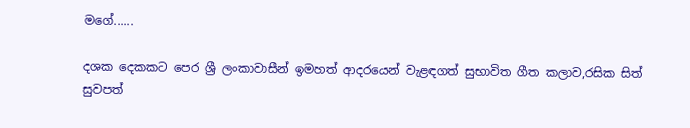මගේ......

දශක දෙකකට පෙර ශ්‍රී ලංකාවාසීන් ඉමහත් ආදරයෙන් වැළඳගත් සුභාවිත ගීත කලාව,රසික සිත් සුවපත්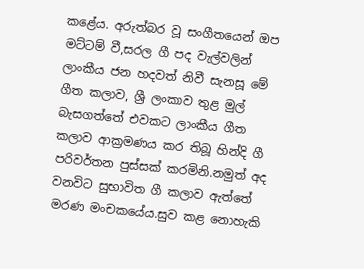කළේය. අරුත්බර වූ සංගීතයෙන් ඔප මට්ටම් වී,සරල ගී පද වැල්වලින් ලාංකීය ජන හදවත් නිවී සැනසූ මේ ගීත කලාව, ශ්‍රී ලංකාව තුළ මුල් බැසගත්තේ එවකට ලාංකීය ගීත කලාව ආක්‍රමණය කර තිබූ හින්දි ගී පරිවර්තන පුස්සක් කරමිනි.නමුත් අද වනවිට සුභාවිත ගී කලාව ඇත්තේ මරණ මංචකයේය.සුව කළ නොහැකි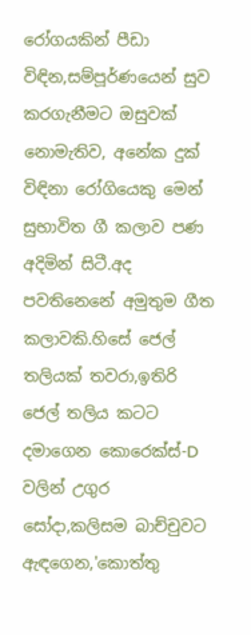රෝගයකින් පීඩා විඳින,සම්පූර්ණයෙන් සුව කරගැනීමට ඔසුවක් නොමැතිව, අනේක දුක් විඳිනා රෝගියෙකු මෙන් සුභාවිත ගී කලාව පණ අදිමින් සිටී.අද පවතිනෙනේ අමුතුම ගීත කලාවකි.හිසේ ජෙල් තලියක් තවරා,ඉතිරි ජෙල් තලිය කටට දමාගෙන කොරෙක්ස්-D වලින් උගුර සෝදා,කලිසම බාච්චුවට ඇඳගෙන,'කොත්තු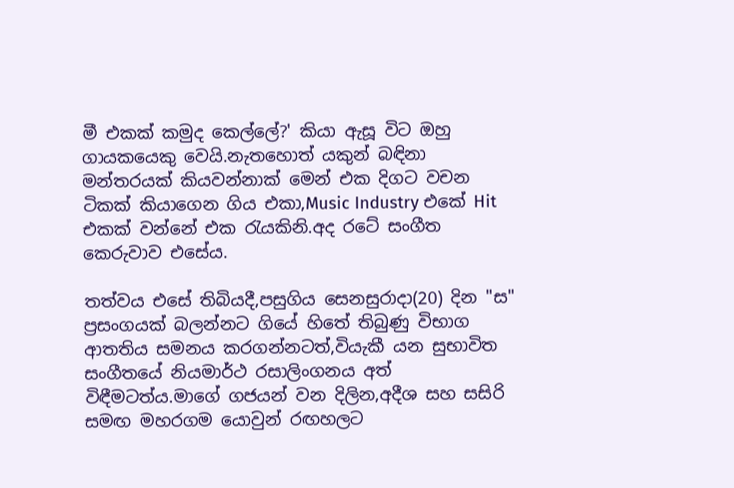මී එකක් කමුද කෙල්ලේ?' කියා ඇසූ විට ඔහු ගායකයෙකු වෙයි.නැතහොත් යකුන් බඳිනා මන්තරයක් කියවන්නාක් මෙන් එක දිගට වචන ටිකක් කියාගෙන ගිය එකා,Music Industry එකේ Hit එකක් වන්නේ එක රැයකිනි.අද රටේ සංගීත කෙරුවාව එසේය.

තත්වය එසේ තිබියදී,පසුගිය සෙනසුරාදා(20) දින "ස" ප්‍රසංගයක් බලන්නට ගියේ හිතේ තිබුණු විභාග ආතතිය සමනය කරගන්නටත්,වියැකී යන සුභාවිත සංගීතයේ නියමාර්ථ රසාලිංගනය අත් විඳීමටත්ය.මාගේ ගජයන් වන දිලින,අදීශ සහ සසිරි සමඟ මහරගම යොවුන් රඟහලට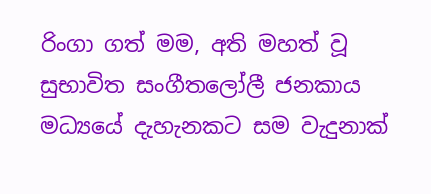රිංගා ගත් මම, අති මහත් වූ සුභාවිත සංගීතලෝලී ජනකාය මධ්‍යයේ දැහැනකට සම වැදුනාක්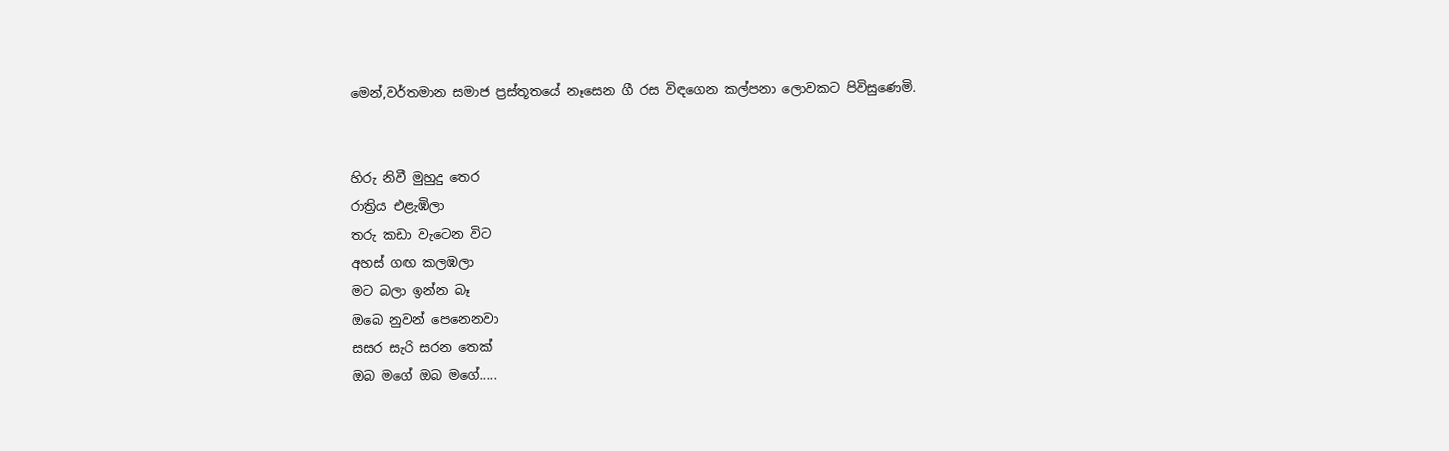මෙන්,වර්තමාන සමාජ ප්‍රස්තූතයේ නෑසෙන ගී රස විඳගෙන කල්පනා ලොවකට පිවිසුණෙමි.


හිරු නිවී මුහුදු තෙර
රාත්‍රිය එළැඹිලා
තරු කඩා වැටෙන විට
අහස් ගඟ කලඹලා
මට බලා ඉන්න බෑ
ඔබෙ නුවන් පෙනෙනවා
සසර සැරි සරන තෙක්
ඔබ මගේ ඔබ මගේ.....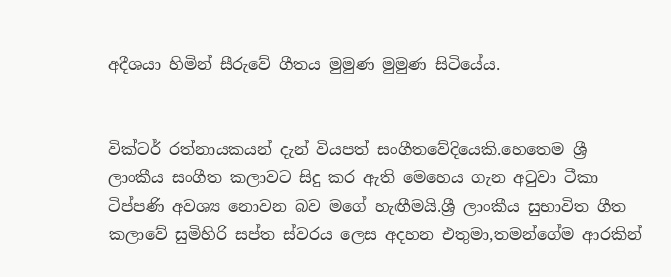අදීශයා හිමින් සීරුවේ ගීතය මුමුණ මුමුණ සිටියේය.


වික්ටර් රත්නායකයන් දැන් වියපත් සංගීතවේදියෙකි.හෙතෙම ශ්‍රී ලාංකීය සංගීත කලාවට සිදු කර ඇති මෙහෙය ගැන අටුවා ටීකා ටිප්පණි අවශ්‍ය නොවන බව මගේ හැඟීමයි.ශ්‍රී ලාංකීය සුභාවිත ගීත කලාවේ සුමිහිරි සප්ත ස්වරය ලෙස අදහන එතුමා,තමන්ගේම ආරකින්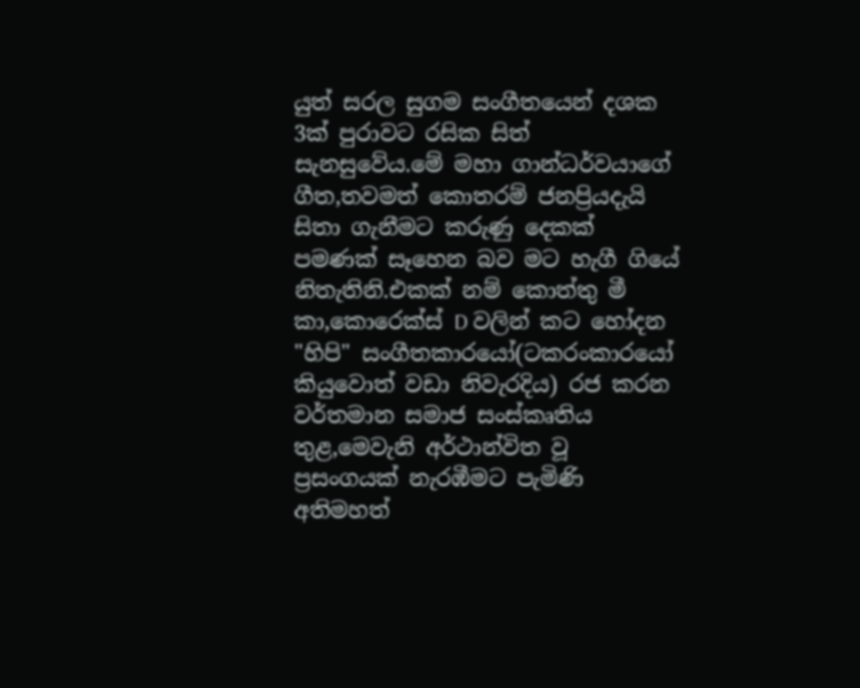යුත් සරල සුගම සංගීතයෙන් දශක 3ක් පුරාවට රසික සිත් සැනසුවේය.මේ මහා ගාන්ධර්වයාගේ ගීත,තවමත් කොතරම් ජනප්‍රියදැයි සිතා ගැනීමට කරුණු දෙකක් පමණක් සෑහෙන බව මට හැගී ගියේ නිතැතිනි.එකක් නම් කොත්තු මී කා,කොරෙක්ස් D වලින් කට හෝදන "හිපි" සංගීතකාරයෝ(ටකරංකාරයෝ කියුවොත් වඩා නිවැරදිය) රජ කරන වර්තමාන සමාජ සංස්කෘතිය තුළ,මෙවැනි අර්ථාන්විත වූ ප්‍රසංගයක් නැරඹීමට පැමිණි අතිමහත්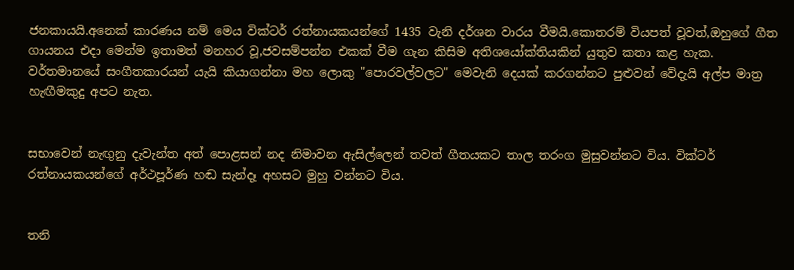ජනකායයි.අනෙක් කාරණය නම් මෙය වික්ටර් රත්නායකයන්ගේ 1435 වැනි දර්ශන වාරය වීමයි.කොතරම් වියපත් වූවත්,ඔහුගේ ගීත ගායනය එදා මෙන්ම ඉතාමත් මනහර වූ,ජවසම්පන්න එකක් වීම ගැන කිසිම අතිශයෝක්තියකින් යුතුව කතා කළ හැක. වර්තමානයේ සංගීතකාරයන් යැයි කියාගන්නා මහ ලොකු "පොරවල්වලට" මෙවැනි දෙයක් කරගන්නට පුළුවන් වේදැයි අල්ප මාත්‍ර හැඟීමකුදු අපට නැත.


සභාවෙන් නැඟුනු දැවැන්ත අත් පොළසන් නද නිමාවන ඇසිල්ලෙන් තවත් ගීතයකට තාල තරංග මුසුවන්නට විය. වික්ටර් රත්නායකයන්ගේ අර්ථපූර්ණ හඬ සැන්දෑ අහසට මුහු වන්නට විය.


තනි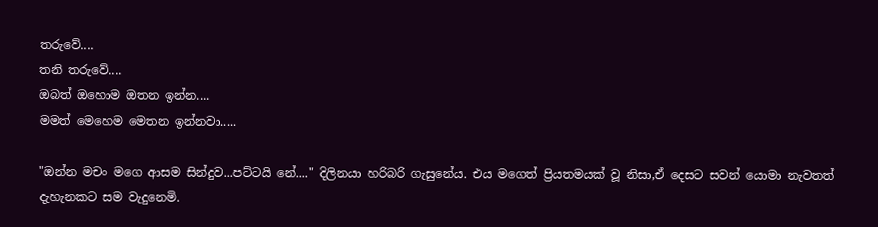තරුවේ....
තනි තරුවේ....
ඔබත් ඔහොම ඔතන ඉන්න....
මමත් මෙහෙම මෙතන ඉන්නවා.....

"ඔන්න මචං මගෙ ආසම සින්දුව...පට්ටයි නේ...." දිලිනයා හරිබරි ගැසුනේය. එය මගෙත් ප්‍රියතමයක් වූ නිසා,ඒ දෙසට සවන් යොමා නැවතත් දැහැනකට සම වැදුනෙමි.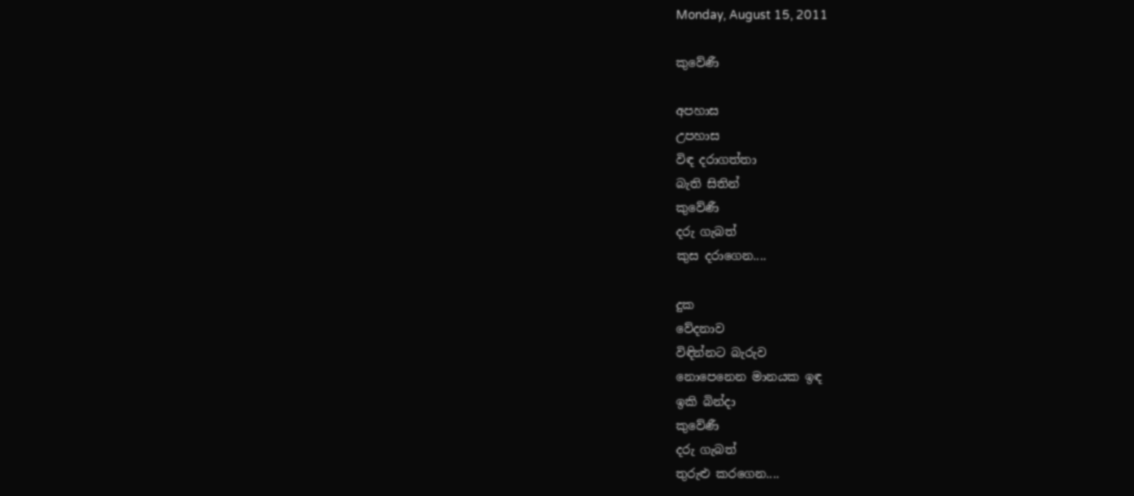Monday, August 15, 2011

කුවේණී

අපහාස
උපහාස
විඳ දරාගත්තා
බැති සිතින්
කුවේණී
දරු ගැබත්
කුස දරාගෙන....

දුක
වේදනාව
විඳින්නට බැරුව
නොපෙනෙන මානයක ඉඳ
ඉකි බින්දා
කුවේණී
දරු ගැබත්
තුරුළු කරගෙන....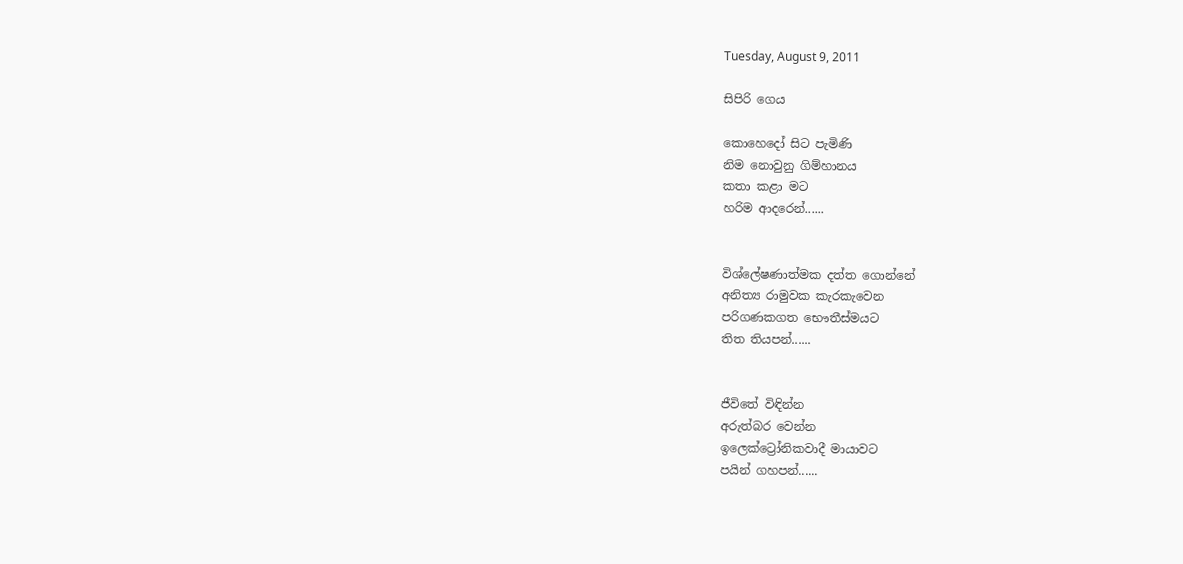Tuesday, August 9, 2011

සිපිරි ගෙය

කොහෙදෝ සිට පැමිණි
නිම නොවුනු ගිම්හානය
කතා කළා මට
හරිම ආදරෙන්......


විශ්ලේෂණාත්මක දත්ත ගොන්නේ
අනිත්‍ය රාමුවක කැරකැවෙන
පරිගණකගත භෞතීස්මයට
තිත තියපන්......


ජීවිතේ විඳින්න
අරුත්බර වෙන්න
ඉලෙක්ට්‍රෝනිකවාදී මායාවට
පයින් ගහපන්......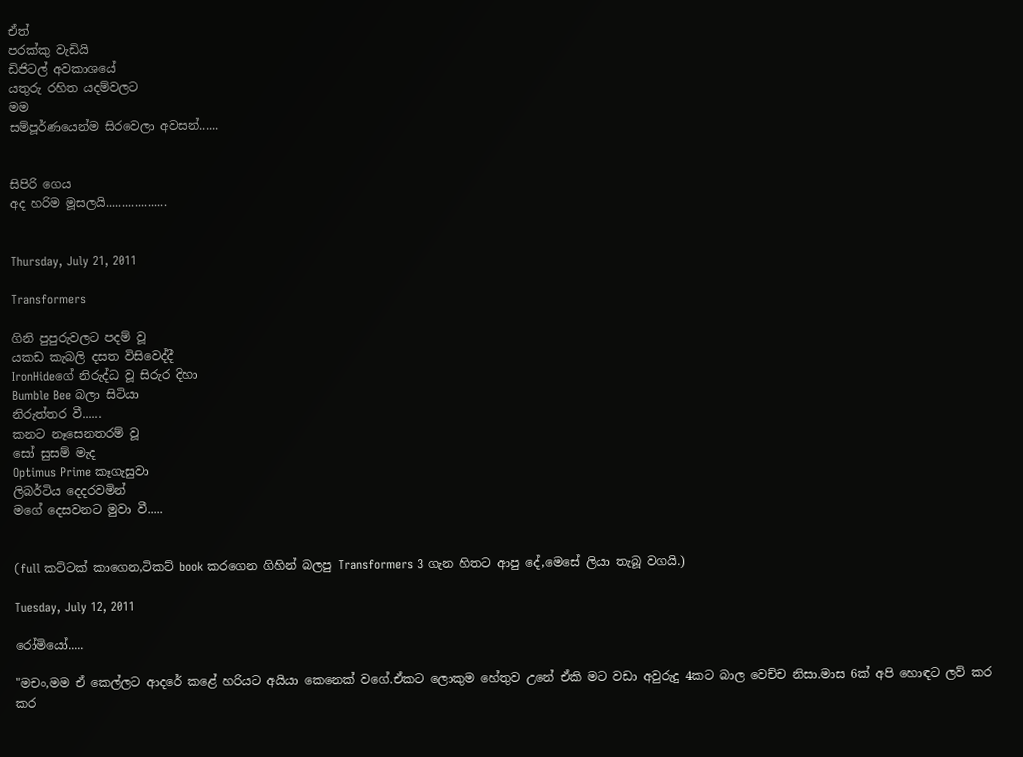ඒත්
පරක්කු වැඩියි
ඩිජිටල් අවකාශයේ
යතුරු රහිත යදම්වලට
මම
සම්පූර්ණයෙන්ම සිරවෙලා අවසන්......


සිපිරි ගෙය
අද හරිම මූසලයි...................


Thursday, July 21, 2011

Transformers

ගිනි පුපුරුවලට පදම් වූ
යකඩ කැබලි දසත විසිවෙද්දී
IronHideගේ නිරුද්ධ වූ සිරුර දිහා
Bumble Bee බලා සිටියා
නිරුත්තර වී......
කනට නෑසෙනතරම් වූ
සෝ සුසම් මැද
Optimus Prime කෑගැසුවා
ලිබර්ටිය දෙදරවමින්
මගේ දෙසවනට මුවා වී.....


(full කට්ටක් කාගෙන,ටිකට් book කරගෙන ගිහින් බලපු Transformers 3 ගැන හිතට ආපු දේ,මෙසේ ලියා තැබූ වගයි.)

Tuesday, July 12, 2011

රෝමියෝ.....

"මචං,මම ඒ කෙල්ලට ආදරේ කළේ හරියට අයියා කෙනෙක් වගේ.ඒකට ලොකුම හේතුව උනේ ඒකි මට වඩා අවුරුදු 4කට බාල වෙච්ච නිසා.මාස 6ක් අපි හොඳට ලව් කර කර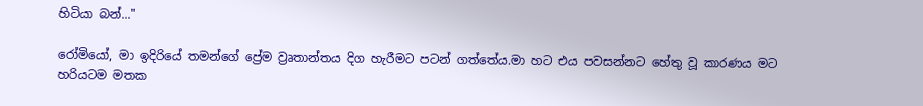හිටියා බන්..."

රෝමියෝ, මා ඉදිරියේ තමන්ගේ ප්‍රේම ව්‍රෘතාන්තය දිග හැරීමට පටන් ගත්තේය.මා හට එය පවසන්නට හේතු වූ කාරණය මට හරියටම මතක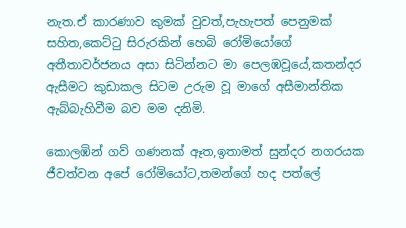නැත.ඒ කාරණාව කුමක් වුවත්,පැහැපත් පෙනුමක් සහිත,කෙට්ටු සිරුරකින් හෙබි රෝමියෝගේ අතීතාවර්ජනය අසා සිටින්නට මා පෙලඹවූයේ,කතන්දර ඇසීමට කුඩාකල සිටම උරුම වූ මාගේ අසීමාන්තික ඇබ්බැහිවීම බව මම දනිමි.

කොලඹින් ගව් ගණනක් ඈත,ඉතාමත් සුන්දර නගරයක ජීවත්වන අපේ රෝමියෝට,තමන්ගේ හද පත්ලේ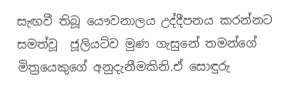සැඟවී තිබූ යෞවනාලය උද්දීපනය කරන්නට සමත්වූ  ජූලියට්ව මුණ ගැසුනේ තමන්ගේ මිත්‍රයෙකුගේ අනුදැනීමකිනි.ඒ සොඳුරු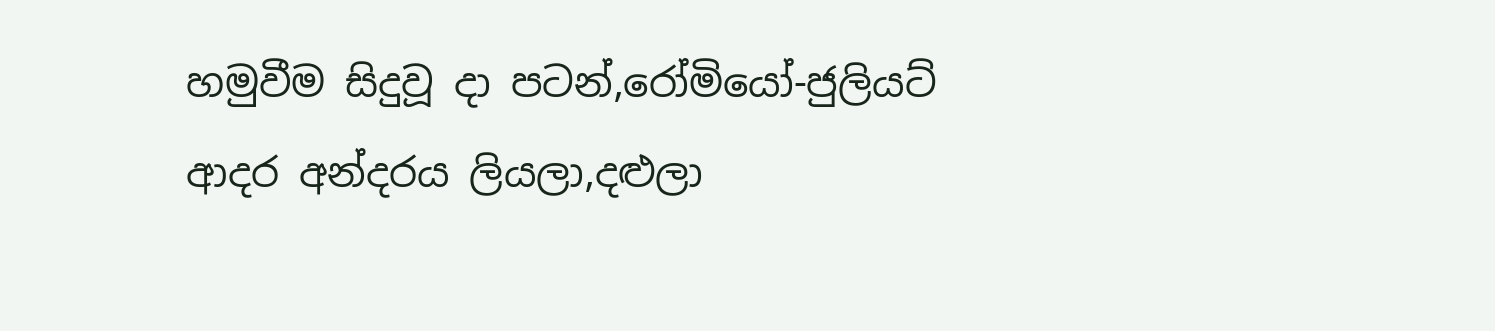හමුවීම සිදුවූ දා පටන්,රෝමියෝ-ජුලියට් ආදර අන්දරය ලියලා,දළුලා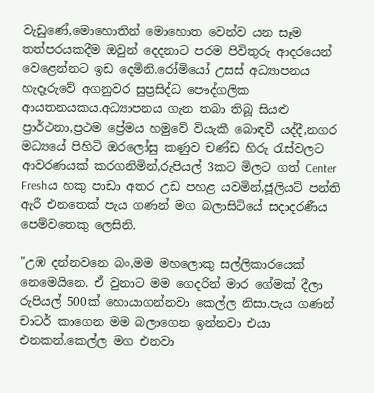වැඩුණේ,මොහොතින් මොහොත වෙන්ව යන සෑම තත්පරයකදීම ඔවුන් දෙදනාට පරම පිවිතුරු ආදරයෙන් වෙළෙන්නට ඉඩ දෙමිනි.රෝමියෝ උසස් අධ්‍යාපනය හැදෑරුවේ අගනුවර සුප්‍රසිද්ධ පෞද්ගලික ආයතනයකය.අධ්‍යාපනය ගැන තබා තිබූ සියළු ප්‍රාර්ථනා,ප්‍රථම ප්‍රේමය හමුවේ වියැකී බොඳවී යද්දී,නගර මධ්‍යයේ පිහිටි ඔරලෝසු කණුව චණ්ඩ හිරු රැස්වලට ආවරණයක් කරගනිමින්,රුපියල් 3කට මිලට ගත් Center Freshය හකු පාඩා අතර උඩ පහළ යවමින්,ජූලියට් පන්ති ඇරී එනතෙක් පැය ගණන් මග බලාසිටියේ සදාදරණීය පෙම්වතෙකු ලෙසිනි.

"උඹ දන්නවනෙ බං,මම මහලොකු සල්ලිකාරයෙක් නෙමෙයිනෙ. ඒ වුනාට මම ගෙදරින් මාර ගේමක් දීලා රුපියල් 500ක් හොයාගන්නවා කෙල්ල නිසා.පැය ගණන් චාටර් කාගෙන මම බලාගෙන ඉන්නවා එයා එනකන්.කෙල්ල මග එනවා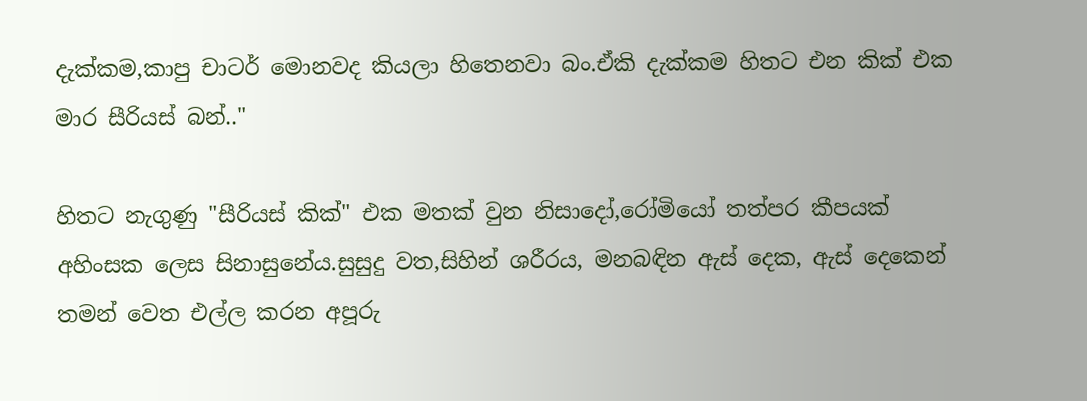දැක්කම,කාපු චාටර් මොනවද කියලා හිතෙනවා බං.ඒකි දැක්කම හිතට එන කික් එක මාර සීරියස් බන්.."

හිතට නැගුණු "සීරියස් කික්" එක මතක් වුන නිසාදෝ,රෝමියෝ තත්පර කීපයක් අහිංසක ලෙස සිනාසුනේය.සුසුදු වත,සිහින් ශරීරය, මනබඳින ඇස් දෙක, ඇස් දෙකෙන් තමන් වෙත එල්ල කරන අපූරු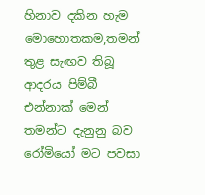හිනාව දකින හැම මොහොතකම,තමන් තුළ සැඟව තිබූ ආදරය පිම්බී එන්නාක් මෙන් තමන්ට දැනුනු බව රෝමියෝ මට පවසා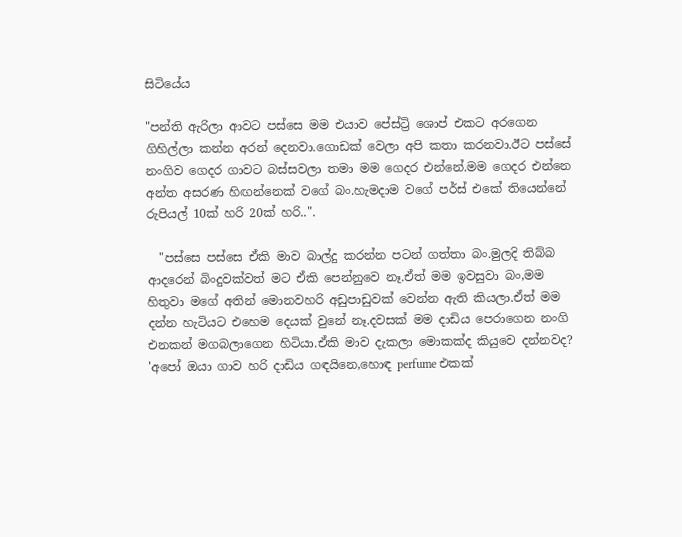සිටියේය

"පන්ති ඇරිලා ආවට පස්සෙ මම එයාව පේස්ට්‍රි ශොප් එකට අරගෙන ගිහිල්ලා කන්න අරන් දෙනවා.ගොඩක් වෙලා අපි කතා කරනවා.ඊට පස්සේ නංගිව ගෙදර ගාවට බස්සවලා තමා මම ගෙදර එන්නේ.මම ගෙදර එන්නෙ අන්ත අසරණ හිඟන්නෙක් වගේ බං.හැමදාම වගේ පර්ස් එකේ තියෙන්නේ රුපියල් 10ක් හරි 20ක් හරි..".

  "පස්සෙ පස්සෙ ඒකි මාව බාල්දු කරන්න පටන් ගත්තා බං.මුලදි තිබ්බ ආදරෙන් බිංදුවක්වත් මට ඒකි පෙන්නුවෙ නෑ.ඒත් මම ඉවසුවා බං,මම හිතුවා මගේ අතින් මොනවහරි අඩුපාඩුවක් වෙන්න ඇති කියලා.ඒත් මම දන්න හැටියට එහෙම දෙයක් වුනේ නෑ.දවසක් මම දාඩිය පෙරාගෙන නංගි එනකන් මගබලාගෙන හිටියා.ඒකි මාව දැකලා මොකක්ද කියුවෙ දන්නවද? 'අපෝ ඔයා ගාව හරි දාඩිය ගඳයිනෙ,හොඳ perfume එකක්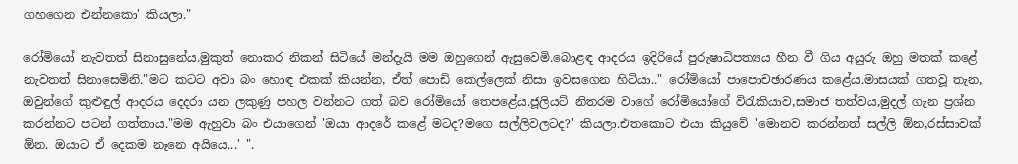ගහගෙන එන්නකො' කියලා."

රෝමියෝ නැවතත් සිනාසුනේය.මුකුත් නොකර නිකන් සිටියේ මන්දැයි මම ඔහුගෙන් ඇසුවෙමි.බොළඳ ආදරය ඉදිරියේ පුරුෂාධිපත්‍යය හීන වී ගිය අයුරු ඔහු මතක් කළේ නැවතත් සිනාසෙමිනි."මට කටට අවා බං හොඳ එකක් කියන්න, ඒත් පොඩි කෙල්ලෙක් නිසා ඉවසගෙන හිටියා.." රෝමියෝ පාපොච‍ඡාරණය කළේය.මාසයක් ගතවූ තැන, ඔවුන්ගේ කුළුඳුල් ආදරය දෙදරා යන ලකුණු පහල වන්නට ගත් බව රෝමියෝ තෙපළේය.ජූලියට් නිතරම වාගේ රෝමියෝගේ විරැකියාව,සමාජ තත්වය,මුදල් ගැන ප්‍රශ්න කරන්නට පටන් ගත්තාය."මම ඇහුවා බං එයාගෙන් 'ඔයා ආදරේ කළේ මටද?මගෙ සල්ලිවලටද?' කියලා.එතකොට එයා කියුවේ 'මොනව කරන්නත් සල්ලි ඕන,රස්සාවක් ඕන. ඔයාට ඒ දෙකම නෑනෙ අයියෙ...' ".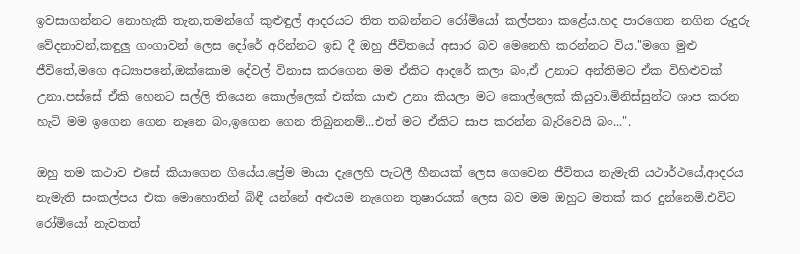ඉවසාගන්නට නොහැකි තැන,තමන්ගේ කුළුඳුල් ආදරයට තිත තබන්නට රෝමියෝ කල්පනා කළේය.හද පාරගෙන නගින රුදුරු වේදනාවන්,කඳුලු ගංගාවන් ලෙස දෝරේ අරින්නට ඉඩ දී ඔහු ජීවිතයේ අසාර බව මෙනෙහි කරන්නට විය."මගෙ මුළු ජීවිතේ,මගෙ අධ්‍යාපනේ,ඔක්කොම දේවල් විනාස කරගෙන මම ඒකිට ආදරේ කලා බං,ඒ උනාට අන්තිමට ඒක විහිළුවක් උනා.පස්සේ ඒකි හෙනට සල්ලි තියෙන කොල්ලෙක් එක්ක යාළු උනා කියලා මට කොල්ලෙක් කියුවා.මිනිස්සුන්ට ශාප කරන හැටි මම ඉගෙන ගෙන නෑනෙ බං,ඉගෙන ගෙන තිබුනනම්...එත් මට ඒකිට සාප කරන්න බැරිවෙයි බං...".

ඔහු තම කථාව එසේ කියාගෙන ගියේය.ප්‍රේම මායා දැලෙහි පැටලී හීනයක් ලෙස ගෙවෙන ජීවිතය නැමැති යථාර්ථයේ,ආදරය නැමැති සංකල්පය එක මොහොතින් බිඳී යන්නේ අළුයම නැගෙන තුෂාරයක් ලෙස බව මම ඔහුට මතක් කර දුන්නෙමි.එවිට රෝමියෝ නැවතත්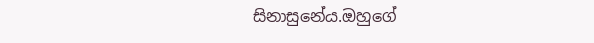සිනාසුනේය.ඔහුගේ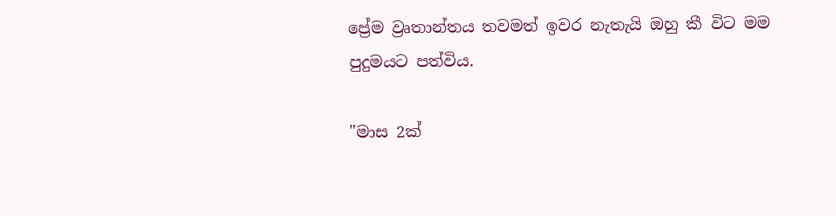ප්‍රේම ව්‍රෘතාන්තය තවමත් ඉවර නැතැයි ඔහු කී විට මම පුදුමයට පත්විය.

"මාස 2ක්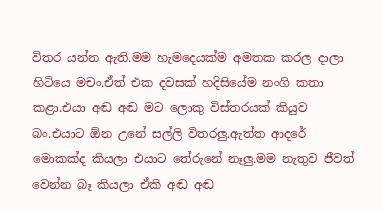විතර යන්න ඇති.මම හැමදෙයක්ම අමතක කරල දාලා හිටියෙ මචං.ඒත් එක දවසක් හදිසියේම නංගි කතා කළා.එයා අඬ අඬ මට ලොකු විස්තරයක් කියුව බං.එයාට ඕන උනේ සල්ලි විතරලු.ඇත්ත ආදරේ මොකක්ද කියලා එයාට තේරුනේ නෑලු.මම නැතුව ජීවත් වෙන්න බෑ කියලා ඒකි අඬ අඬ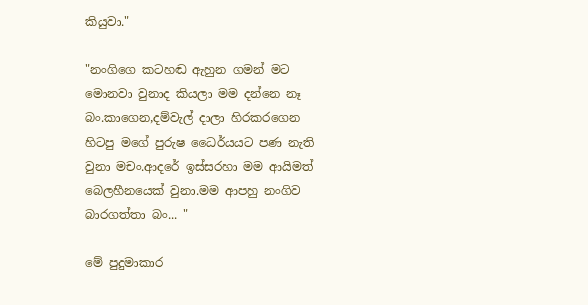කියුවා."

"නංගිගෙ කටහඬ ඇහුන ගමන් මට මොනවා වුනාද කියලා මම දන්නෙ නෑ බං.කාගෙන,දම්වැල් දාලා හිරකරගෙන හිටපු මගේ පුරුෂ ධෛර්යයට පණ නැති වුනා මචං.ආදරේ ඉස්සරහා මම ආයිමත් බෙලහීනයෙක් වුනා.මම ආපහු නංගිව බාරගත්තා බං... "

මේ පුදුමාකාර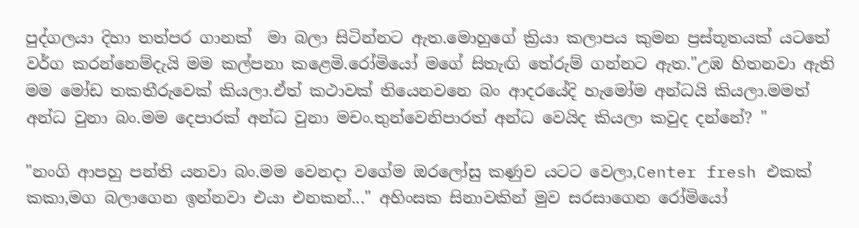පුද්ගලයා දිහා තත්පර ගානක්  මා බලා සිටින්නට ඇත.මොහුගේ ක්‍රියා කලාපය කුමන ප්‍රස්තූතයක් යටතේ වර්ග කරන්නෙම්දැයි මම කල්පනා කළෙමි.රෝමියෝ මගේ සිතැඟි තේරුම් ගන්නට ඇත."උඹ හිතනවා ඇති මම මෝඩ තකතීරුවෙක් කියලා.ඒත් කථාවක් තියෙනවනෙ බං ආදරයේදි හැමෝම අන්ධයි කියලා.මමත් අන්ධ වුනා බං.මම දෙපාරක් අන්ධ වුනා මචං.තුන්වෙනිපාරත් අන්ධ වෙයිද කියලා කවුද දන්නේ? "

"නංගි ආපහු පන්ති යනවා බං.මම වෙනදා වගේම ඔරලෝසු කණුව යටට වෙලා,Center fresh එකක් කකා,මග බලාගෙන ඉන්නවා එයා එනකන්..." අහිංසක සිනාවකින් මුව සරසාගෙන රෝමියෝ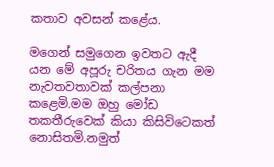කතාව අවසන් කළේය.

මගෙන් සමුගෙන ඉවතට ඇදී යන මේ අපූරු චරිතය ගැන මම නැවතවතාවක් කල්පනා කළෙමි.මම ඔහු මෝඩ තකතීරුවෙක් කියා කිසිවිටෙකත් නොසිතමි.නමුත්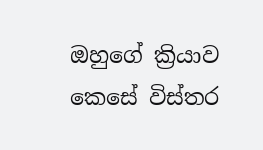ඔහුගේ ක්‍රියාව කෙසේ විස්තර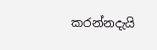කරන්නදැයි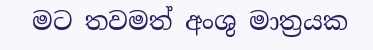මට තවමත් අංශු මාත්‍රයක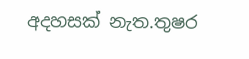අදහසක් නැත.තුෂර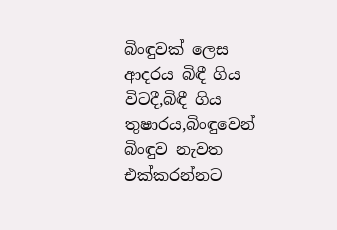බිංඳුවක් ලෙස ආදරය බිඳී ගිය විටදී,බිඳී ගිය තුෂාරය,බිංඳුවෙන් බිංඳුව නැවත එක්කරන්නට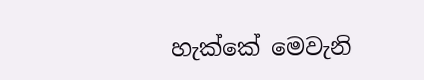හැක්කේ මෙවැනි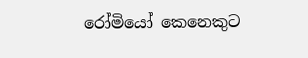රෝමියෝ කෙනෙකුට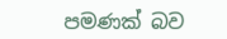පමණක් බව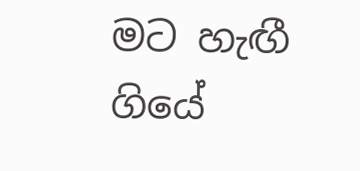මට හැඟී ගියේ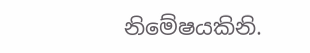නිමේෂයකිනි.